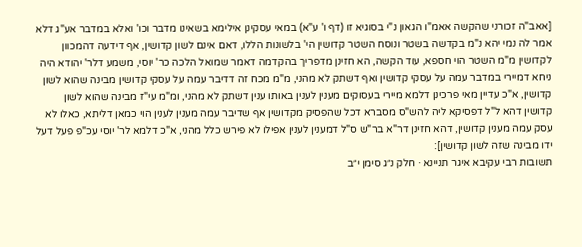[אאב"ה זכורני שהקשה אאמ"ו הגאון נ"י בסוגיא זו (דף ו' ע"א) במאי עסקינן אילימא בשאינו מדבר וכו' ואלא במדבר אע"ג דלא אמר לה נמי יהא נ"מ בקדשה בשטר ונוסח השטר קדושין הי' בלשונות הללו, דאם אינם לשון קדושין, אף דידעה דהמכוון לקדושין מ"מ השטר הוי חספא, עוד הקשה, הא חזינן מדפריך בהקדמה דאמר שמואל הלכה כר' יוסי, משמע דלר' יהודא היה ניחא דמיירי במדבר עמה על עסקי קדושין ואף דשתק לא מהני, מ"מ מכח זה דדיבר עמה על עסקי קדושין מבינה שהוא לשון קדושין, א"כ עדיין מאי פרכינן דלמא מיירי בעסוקים מענין לענין באותו ענין דשתק לא מהני, ומ"מ עי"ז מבינה שהוא לשון קדושין דהא ל"ל דפסיקא ליה להש"ס מסברא דכל שהפסיק מקדושין אף שדיבר עמה מענין לענין הוי כמאן דליתא, כאלו לא עסק עמה מענין קדושין, דהא חזינן דר"א בר"ש ס"ל דמענין לענין אפילו לא פירש כלל מהני, א"כ דלמא לר' יוסי עכ"פ פעל דעל ידו מבינה שזה לשון קדושין]:
תשובות רבי עקיבא איגר תניינא · חלק נ״ג סימן י״ב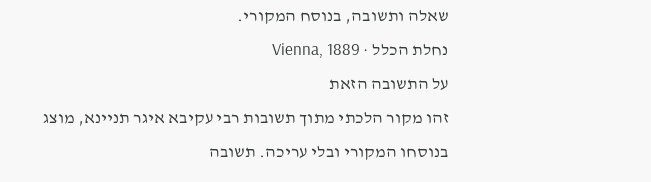שאלה ותשובה, בנוסח המקורי.
נחלת הכלל · Vienna, 1889
על התשובה הזאת
זהו מקור הלכתי מתוך תשובות רבי עקיבא איגר תניינא, מוצג בנוסחו המקורי ובלי עריכה. תשובה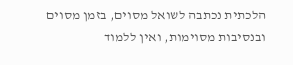הלכתית נכתבה לשואל מסוים, בזמן מסוים ובנסיבות מסוימות, ואין ללמוד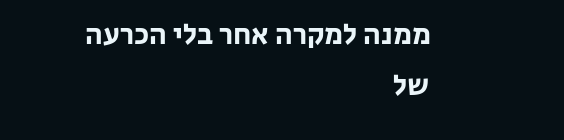ממנה למקרה אחר בלי הכרעה של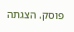פוסק. הצגתה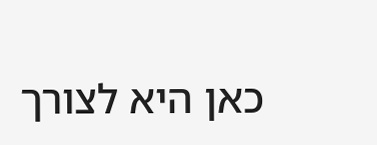כאן היא לצורך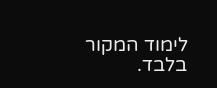לימוד המקור בלבד.